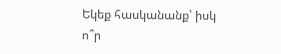Եկեք հասկանանք՝ իսկ ո՞ր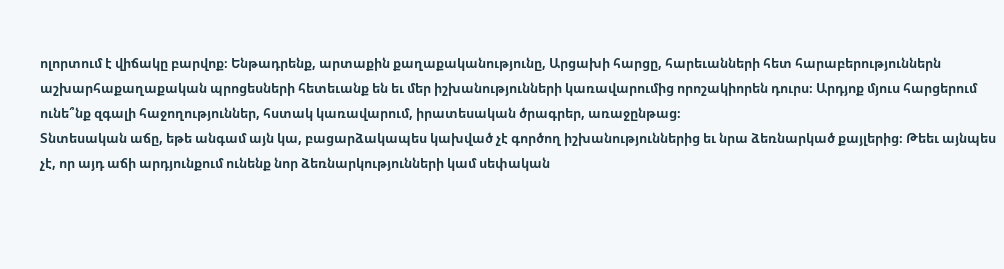ոլորտում է վիճակը բարվոք։ Ենթադրենք, արտաքին քաղաքականությունը, Արցախի հարցը, հարեւանների հետ հարաբերություններն աշխարհաքաղաքական պրոցեսների հետեւանք են եւ մեր իշխանությունների կառավարումից որոշակիորեն դուրս։ Արդյոք մյուս հարցերում ունե՞նք զգալի հաջողություններ, հստակ կառավարում, իրատեսական ծրագրեր, առաջընթաց։
Տնտեսական աճը, եթե անգամ այն կա, բացարձակապես կախված չէ գործող իշխանություններից եւ նրա ձեռնարկած քայլերից։ Թեեւ այնպես չէ, որ այդ աճի արդյունքում ունենք նոր ձեռնարկությունների կամ սեփական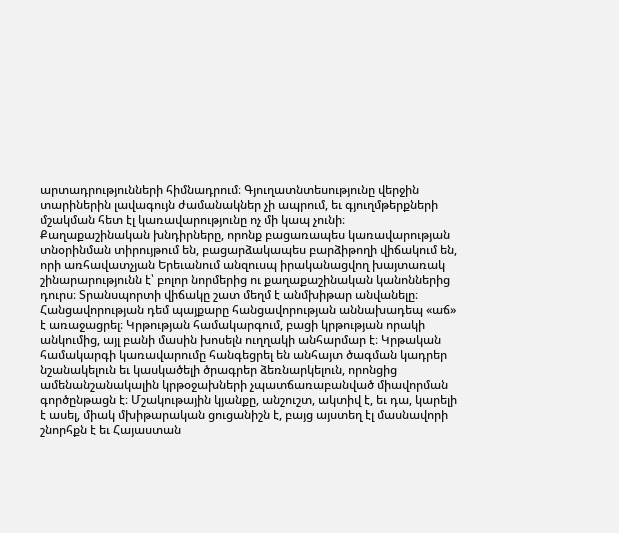արտադրությունների հիմնադրում։ Գյուղատնտեսությունը վերջին տարիներին լավագույն ժամանակներ չի ապրում, եւ գյուղմթերքների մշակման հետ էլ կառավարությունը ոչ մի կապ չունի։
Քաղաքաշինական խնդիրները, որոնք բացառապես կառավարության տնօրինման տիրույթում են, բացարձակապես բարձիթողի վիճակում են, որի առհավատչյան Երեւանում անզուսպ իրականացվող խայտառակ շինարարությունն է՝ բոլոր նորմերից ու քաղաքաշինական կանոններից դուրս։ Տրանսպորտի վիճակը շատ մեղմ է անմխիթար անվանելը։ Հանցավորության դեմ պայքարը հանցավորության աննախադեպ «աճ» է առաջացրել։ Կրթության համակարգում, բացի կրթության որակի անկումից, այլ բանի մասին խոսելն ուղղակի անհարմար է։ Կրթական համակարգի կառավարումը հանգեցրել են անհայտ ծագման կադրեր նշանակելուն եւ կասկածելի ծրագրեր ձեռնարկելուն, որոնցից ամենանշանակալին կրթօջախների չպատճառաբանված միավորման գործընթացն է։ Մշակութային կյանքը, անշուշտ, ակտիվ է, եւ դա, կարելի է ասել, միակ մխիթարական ցուցանիշն է, բայց այստեղ էլ մասնավորի շնորհքն է եւ Հայաստան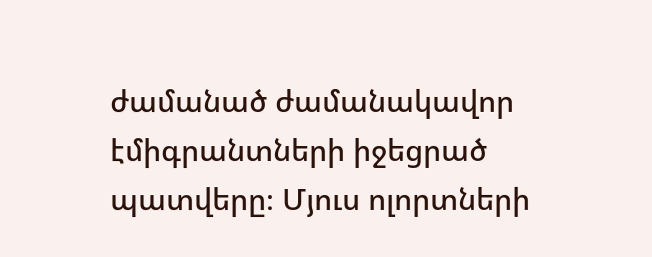ժամանած ժամանակավոր էմիգրանտների իջեցրած պատվերը։ Մյուս ոլորտների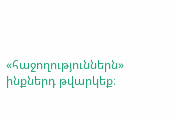«հաջողություններն» ինքներդ թվարկեք։